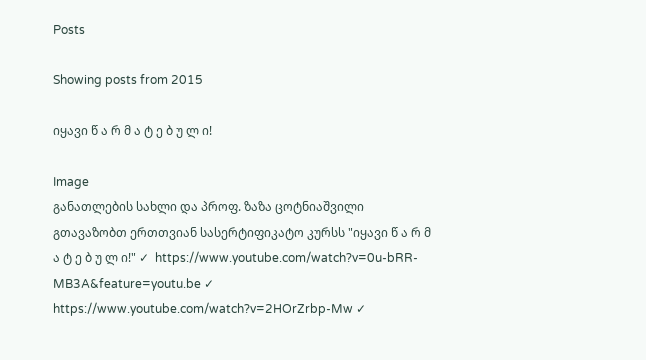Posts

Showing posts from 2015

იყავი წ ა რ მ ა ტ ე ბ უ ლ ი!

Image
განათლების სახლი და პროფ. ზაზა ცოტნიაშვილი გთავაზობთ ერთთვიან სასერტიფიკატო კურსს "იყავი წ ა რ მ ა ტ ე ბ უ ლ ი!" ✓  https://www.youtube.com/watch?v=0u-bRR-MB3A&feature=youtu.be ✓  https://www.youtube.com/watch?v=2HOrZrbp-Mw ✓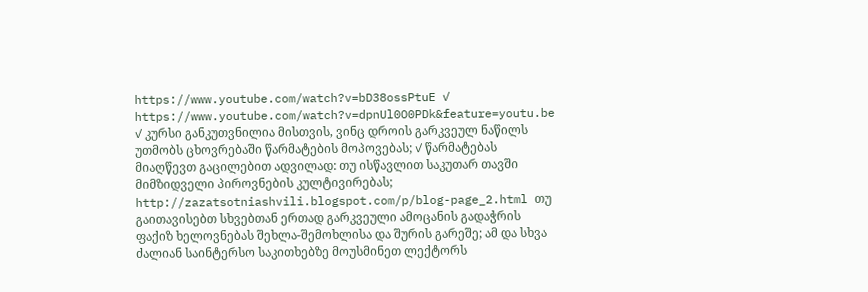https://www.youtube.com/watch?v=bD38ossPtuE ✓  https://www.youtube.com/watch?v=dpnUl0O0PDk&feature=youtu.be ✓ კურსი განკუთვნილია მისთვის, ვინც დროის გარკვეულ ნაწილს უთმობს ცხოვრებაში წარმატების მოპოვებას; ✓ წარმატებას მიაღწევთ გაცილებით ადვილად: თუ ისწავლით საკუთარ თავში მიმზიდველი პიროვნების კულტივირებას; http://zazatsotniashvili.blogspot.com/p/blog-page_2.html თუ გაითავისებთ სხვებთან ერთად გარკვეული ამოცანის გადაჭრის ფაქიზ ხელოვნებას შეხლა-შემოხლისა და შურის გარეშე; ამ და სხვა ძალიან საინტერსო საკითხებზე მოუსმინეთ ლექტორს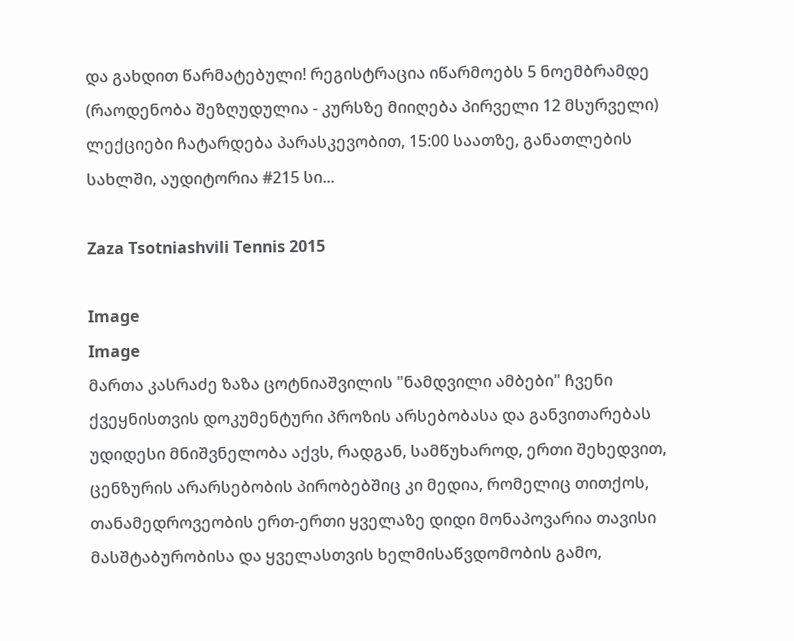და გახდით წარმატებული! რეგისტრაცია იწარმოებს 5 ნოემბრამდე (რაოდენობა შეზღუდულია - კურსზე მიიღება პირველი 12 მსურველი) ლექციები ჩატარდება პარასკევობით, 15:00 საათზე, განათლების სახლში, აუდიტორია #215 სი...

Zaza Tsotniashvili Tennis 2015

Image
Image
მართა კასრაძე ზაზა ცოტნიაშვილის "ნამდვილი ამბები" ჩვენი ქვეყნისთვის დოკუმენტური პროზის არსებობასა და განვითარებას უდიდესი მნიშვნელობა აქვს, რადგან, სამწუხაროდ, ერთი შეხედვით, ცენზურის არარსებობის პირობებშიც კი მედია, რომელიც თითქოს, თანამედროვეობის ერთ-ერთი ყველაზე დიდი მონაპოვარია თავისი მასშტაბურობისა და ყველასთვის ხელმისაწვდომობის გამო,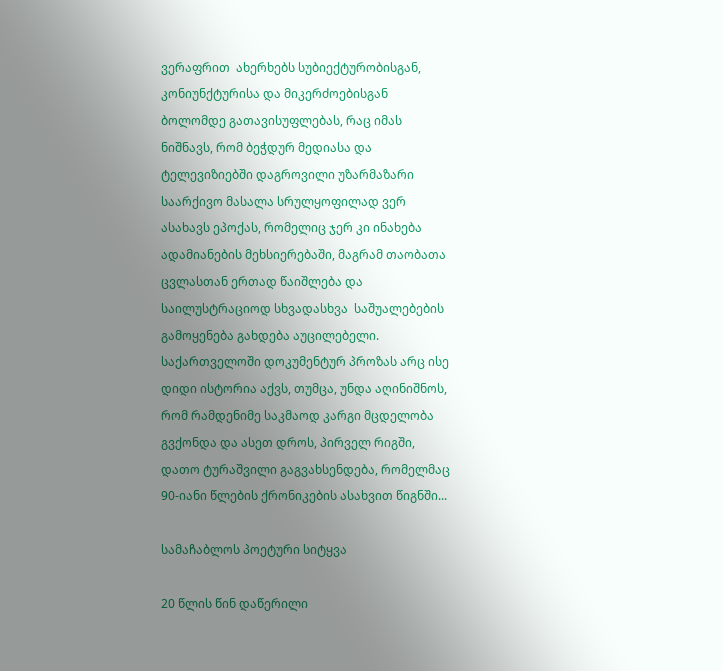ვერაფრით  ახერხებს სუბიექტურობისგან, კონიუნქტურისა და მიკერძოებისგან ბოლომდე გათავისუფლებას, რაც იმას ნიშნავს, რომ ბეჭდურ მედიასა და ტელევიზიებში დაგროვილი უზარმაზარი საარქივო მასალა სრულყოფილად ვერ ასახავს ეპოქას, რომელიც ჯერ კი ინახება  ადამიანების მეხსიერებაში, მაგრამ თაობათა ცვლასთან ერთად წაიშლება და საილუსტრაციოდ სხვადასხვა  საშუალებების გამოყენება გახდება აუცილებელი. საქართველოში დოკუმენტურ პროზას არც ისე დიდი ისტორია აქვს, თუმცა, უნდა აღინიშნოს, რომ რამდენიმე საკმაოდ კარგი მცდელობა გვქონდა და ასეთ დროს, პირველ რიგში,  დათო ტურაშვილი გაგვახსენდება, რომელმაც 90-იანი წლების ქრონიკების ასახვით წიგნში...

სამაჩაბლოს პოეტური სიტყვა

20 წლის წინ დაწერილი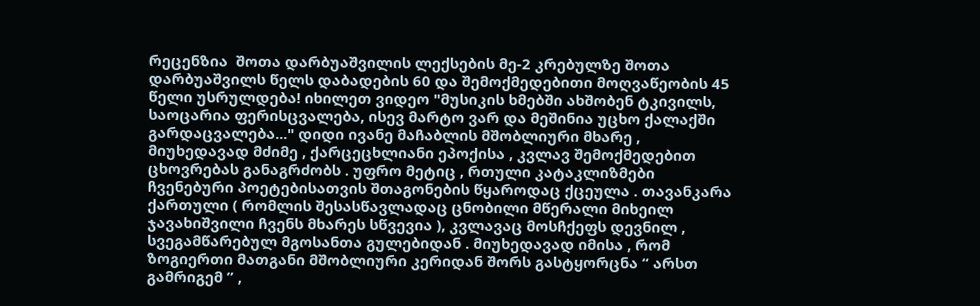რეცენზია  შოთა დარბუაშვილის ლექსების მე-2 კრებულზე შოთა დარბუაშვილს წელს დაბადების 60 და შემოქმედებითი მოღვაწეობის 45 წელი უსრულდება! იხილეთ ვიდეო "მუსიკის ხმებში ახშობენ ტკივილს, საოცარია ფერისცვალება, ისევ მარტო ვარ და მეშინია უცხო ქალაქში გარდაცვალება..." დიდი ივანე მაჩაბლის მშობლიური მხარე , მიუხედავად მძიმე , ქარცეცხლიანი ეპოქისა , კვლავ შემოქმედებით ცხოვრებას განაგრძობს . უფრო მეტიც , რთული კატაკლიზმები ჩვენებური პოეტებისათვის შთაგონების წყაროდაც ქცეულა . თავანკარა ქართული ( რომლის შესასწავლადაც ცნობილი მწერალი მიხეილ ჯავახიშვილი ჩვენს მხარეს სწვევია ), კვლავაც მოსჩქეფს დევნილ , სვეგამწარებულ მგოსანთა გულებიდან . მიუხედავად იმისა , რომ ზოგიერთი მათგანი მშობლიური კერიდან შორს გასტყორცნა “ არსთ გამრიგემ ” ,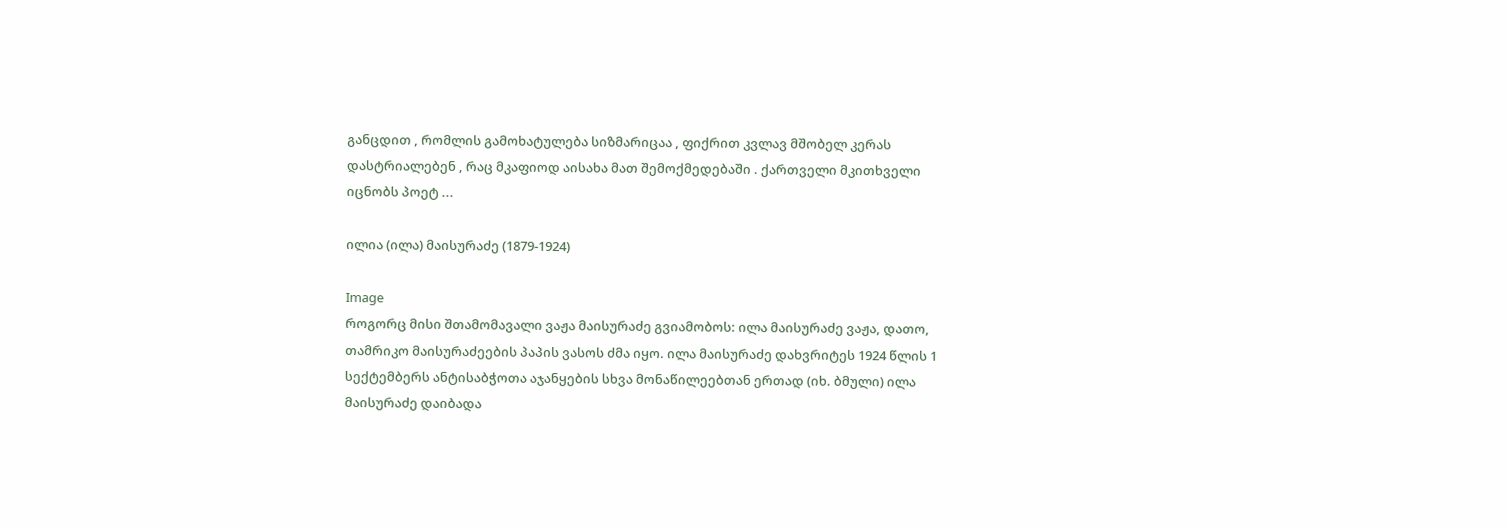განცდით , რომლის გამოხატულება სიზმარიცაა , ფიქრით კვლავ მშობელ კერას დასტრიალებენ , რაც მკაფიოდ აისახა მათ შემოქმედებაში . ქართველი მკითხველი იცნობს პოეტ ...

ილია (ილა) მაისურაძე (1879-1924)

Image
როგორც მისი შთამომავალი ვაჟა მაისურაძე გვიამობოს: ილა მაისურაძე ვაჟა, დათო, თამრიკო მაისურაძეების პაპის ვასოს ძმა იყო. ილა მაისურაძე დახვრიტეს 1924 წლის 1 სექტემბერს ანტისაბჭოთა აჯანყების სხვა მონაწილეებთან ერთად (იხ. ბმული) ილა მაისურაძე დაიბადა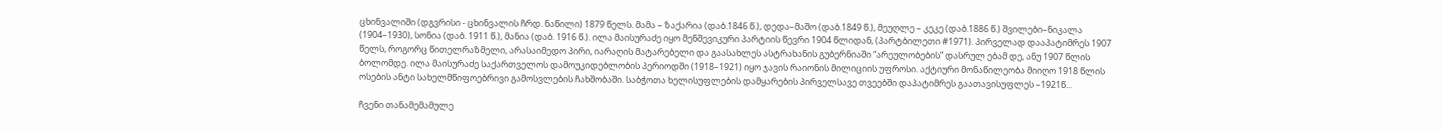ცხინვალიში (დგვრისი - ცხინვალის ჩრდ. ნაწილი) 1879 წელს. მამა – ზაქარია (დაბ.1846 წ.), დედა–მაშო (დაბ.1849 წ.), მეუღლე – კეკე (დაბ.1886 წ.) შვილები–ნიკალა (1904–1930), სონია (დაბ. 1911 წ.), მანია (დაბ. 1916 წ.). ილა მაისურაძე იყო მენშევიკური პარტიის წევრი 1904 წლიდან, (პარტბილეთი #1971). პირველად დააპატიმრეს 1907 წელს, როგორც წითელრაზმელი, არასაიმედო პირი, იარაღის მატარებელი და გაასახლეს ასტრახანის გუბერნიაში “არეულობების” დასრულ ებამ დე, ანუ 1907 წლის ბოლომდე. ილა მაისურაძე საქართველოს დამოუკიდებლობის პერიოდში (1918–1921) იყო ჯავის რაიონის მილიციის უფროსი. აქტიური მონაწილეობა მიიღო 1918 წლის ოსების ანტი სახელმწიფოებრივი გამოსვლების ჩახშობაში. საბჭოთა ხელისუფლების დამყარების პირველსავე თვეებში დაპატიმრეს გაათავისუფლეს –1921წ...

ჩვენი თანამემამულე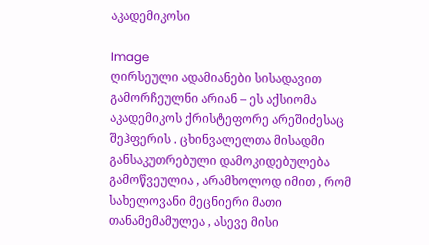აკადემიკოსი

Image
ღირსეული ადამიანები სისადავით გამორჩეულნი არიან – ეს აქსიომა აკადემიკოს ქრისტეფორე არეშიძესაც შეჰფერის . ცხინვალელთა მისადმი განსაკუთრებული დამოკიდებულება გამოწვეულია , არამხოლოდ იმით , რომ სახელოვანი მეცნიერი მათი თანამემამულეა , ასევე მისი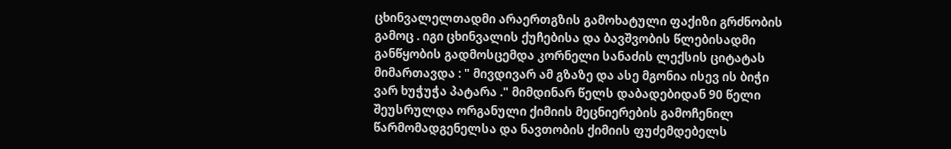ცხინვალელთადმი არაერთგზის გამოხატული ფაქიზი გრძნობის გამოც . იგი ცხინვალის ქუჩებისა და ბავშვობის წლებისადმი განწყობის გადმოსცემდა კორნელი სანაძის ლექსის ციტატას მიმართავდა : " მივდივარ ამ გზაზე და ასე მგონია ისევ ის ბიჭი ვარ ხუჭუჭა პატარა ." მიმდინარ წელს დაბადებიდან 90 წელი შეუსრულდა ორგანული ქიმიის მეცნიერების გამოჩენილ წარმომადგენელსა და ნავთობის ქიმიის ფუძემდებელს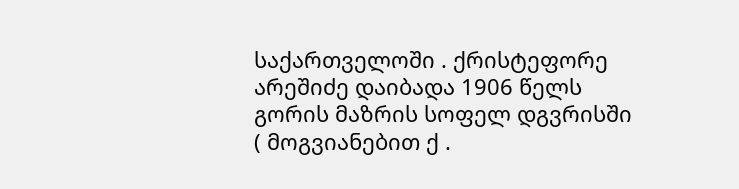საქართველოში . ქრისტეფორე არეშიძე დაიბადა 1906 წელს გორის მაზრის სოფელ დგვრისში ( მოგვიანებით ქ .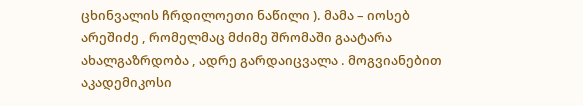ცხინვალის ჩრდილოეთი ნაწილი ). მამა – იოსებ არეშიძე , რომელმაც მძიმე შრომაში გაატარა ახალგაზრდობა , ადრე გარდაიცვალა . მოგვიანებით აკადემიკოსი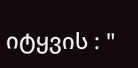იტყვის : "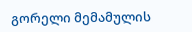გორელი მემამულის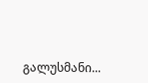გალუსმანი...